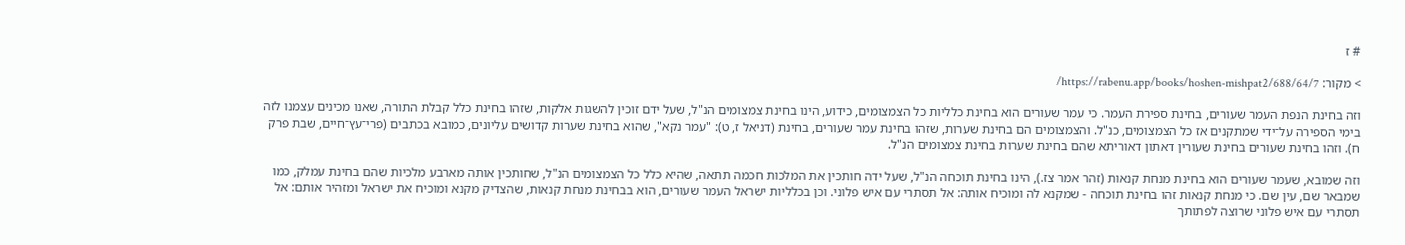# ז

> מקור: https://rabenu.app/books/hoshen-mishpat2/688/64/7/

וזה בחינת הנפת העמר שעורים, בחינת ספירת העמר. כי עמר שעורים הוא בחינת כלליות כל הצמצומים, כידוע, הינו בחינת צמצומים הנ"ל, שעל ידם זוכין להשגות אלקות, שזהו בחינת כלל קבלת התורה, שאנו מכינים עצמנו לזה בימי הספירה על־ידי שמתקנים אז כל הצמצומים, כנ"ל. והצמצומים הם בחינת שערות, שזהו בחינת עמר שעורים, בחינת (דניאל ז, ט): "עמר נקא", שהוא בחינת שערות קדושים עליונים, כמובא בכתבים (פרי־עץ־חיים, שבת פרק ח). וזהו בחינת שעורים בחינת שעורין דאתון דאוריתא שהם בחינת שערות בחינת צמצומים הנ"ל.

וזה שמובא, שעמר שעורים הוא בחינת מנחת קנאות (זהר אמר צז.), הינו בחינת תוכחה הנ"ל, שעל ידה חותכין את המלכות חכמה תתאה, שהיא כלל כל הצמצומים הנ"ל, שחותכין אותה מארבע מלכיות שהם בחינת עמלק, כמו שמבאר שם, עין שם. כי מנחת קנאות זהו בחינת תוכחה - שמקנא לה ומוכיח אותה: אל תסתרי עם איש פלוני. וכן בכלליות ישראל העמר שעורים, הוא בבחינת מנחת קנאות, שהצדיק מקנא ומוכיח את ישראל ומזהיר אותם: אל תסתרי עם איש פלוני שרוצה לפתותך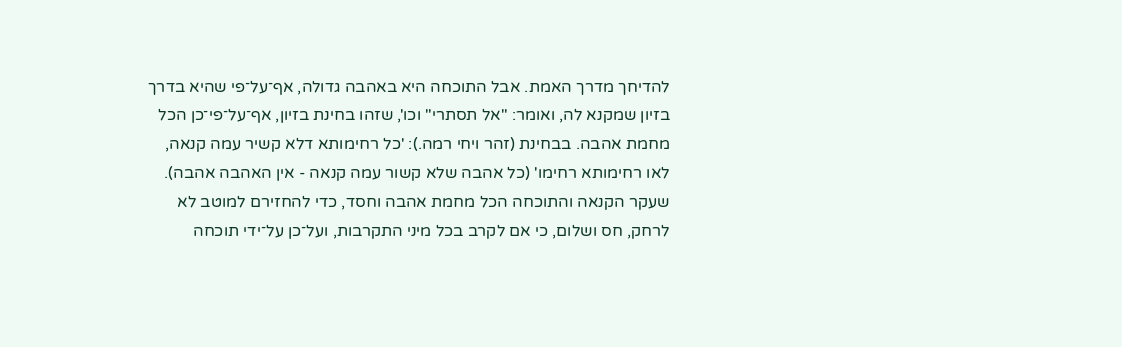להדיחך מדרך האמת. אבל התוכחה היא באהבה גדולה, אף־על־פי שהיא בדרך בזיון שמקנא לה, ואומר: "אל תסתרי" וכו', שזהו בחינת בזיון, אף־על־פי־כן הכל מחמת אהבה. בבחינת (זהר ויחי רמה.): 'כל רחימותא דלא קשיר עמה קנאה, לאו רחימותא רחימו' (כל אהבה שלא קשור עמה קנאה - אין האהבה אהבה). שעקר הקנאה והתוכחה הכל מחמת אהבה וחסד, כדי להחזירם למוטב לא לרחק, חס ושלום, כי אם לקרב בכל מיני התקרבות, ועל־כן על־ידי תוכחה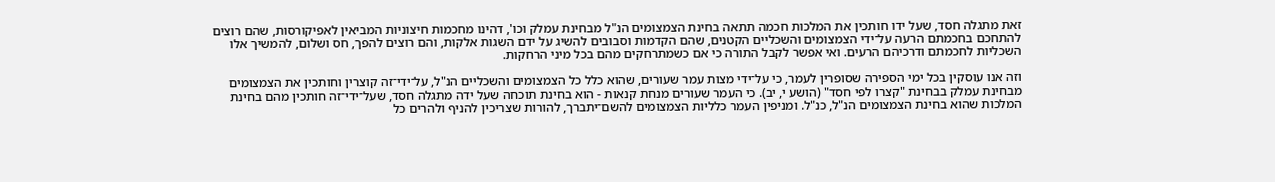זאת מתגלה חסד, שעל ידו חותכין את המלכות חכמה תתאה בחינת הצמצומים הנ"ל מבחינת עמלק וכו', דהינו מחכמות חיצוניות המביאין לאפיקורסות, שהם רוצים להתחכם בחכמתם הרעה על־ידי הצמצומים והשכליים הקטנים, שהם הקדמות וסבובים להשיג על ידם השגות אלקות, והם רוצים להפך, חס ושלום, להמשיך אלו השכליות לחכמתם ודרכיהם הרעים. ואי אפשר לקבל התורה כי אם כשמתרחקים מהם בכל מיני הרחקות.

וזה אנו עוסקין בכל ימי הספירה שסופרין לעמר, כי על־ידי מצות עמר שעורים, שהוא כלל כל הצמצומים והשכליים הנ"ל, על־ידי־זה קוצרין וחותכין את הצמצומים מבחינת עמלק בבחינת "קצרו לפי חסד" (הושע י, יב). כי העמר שעורים מנחת קנאות - הוא בחינת תוכחה שעל ידה מתגלה חסד, שעל־ידי־זה חותכין מהם בחינת המלכות שהוא בחינת הצמצומים הנ"ל, כנ"ל. ומניפין העמר כלליות הצמצומים להשם־יתברך, להורות שצריכין להניף ולהרים כל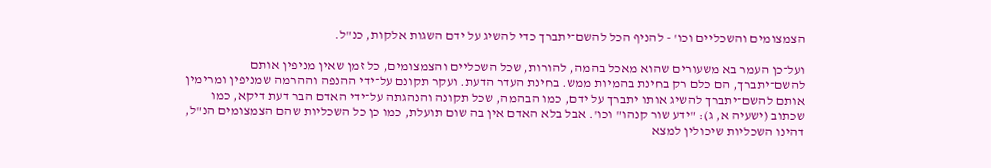הצמצומים והשכליים וכו' - להניף הכל להשם־יתברך כדי להשיג על ידם השגות אלקות, כנ"ל.

ועל־כן העמר בא משעורים שהוא מאכל בהמה, להורות, שכל השכליים והצמצומים, כל זמן שאין מניפין אותם להשם־יתברך, הם כלם רק בחינת בהמיות ממש. בחינת העדר הדעת. ועקר תקונם על־ידי ההנפה וההרמה שמניפין ומרימין אותם להשם־יתברך להשיג אותו יתברך על ידם, כמו הבהמה, שכל תקונה והנהגתה על־ידי האדם הבר דעת דיקא, כמו שכתוב (ישעיה א, ג): "ידע שור קנהו" וכו'. אבל בלא האדם אין בה שום תועלת, כמו כן כל השכליות שהם הצמצומים הנ"ל, דהינו השכליות שיכולין למצא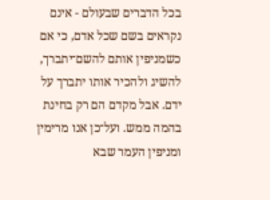בכל הדברים שבעולם - אינם נקראים בשם שכל אדם, כי אם כשמניפין אותם להשם־יתברך, להשיג ולהכיר אותו יתברך על ידם. אבל מקדם הם רק בחינת בהמה ממש. ועל־כן אנו מרימין ומניפין העמר שבא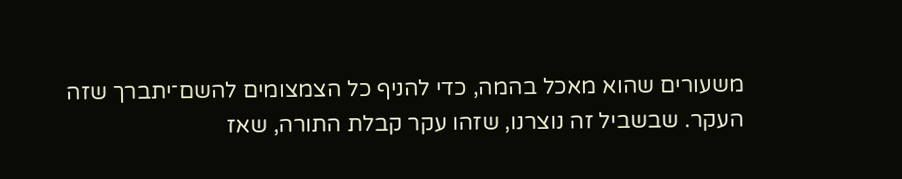משעורים שהוא מאכל בהמה, כדי להניף כל הצמצומים להשם־יתברך שזה העקר. שבשביל זה נוצרנו, שזהו עקר קבלת התורה, שאז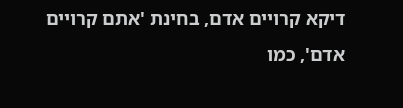דיקא קרויים אדם, בחינת 'אתם קרויים אדם', כמו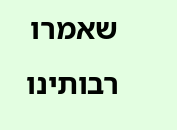שאמרו רבותינו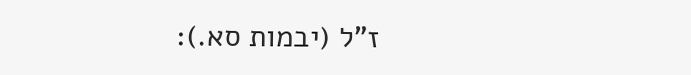ז"ל (יבמות סא.):